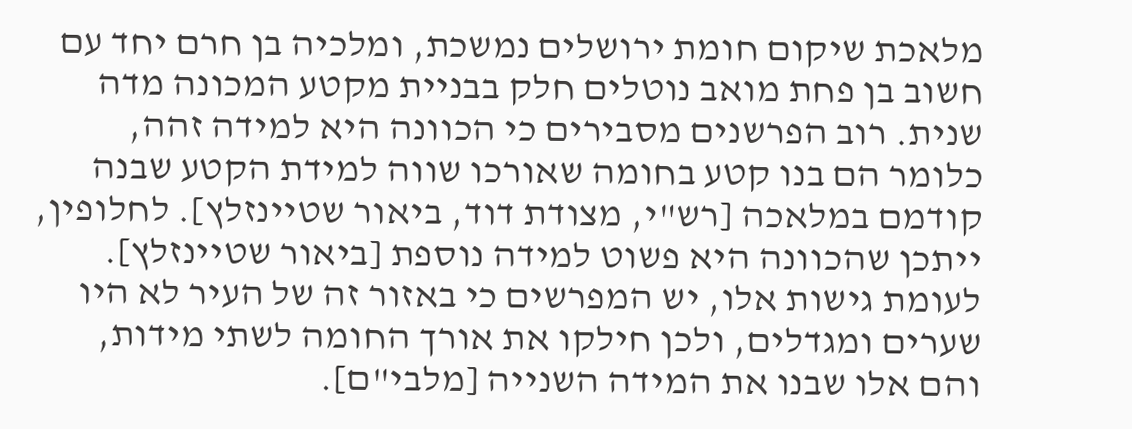מלאכת שיקום חומת ירושלים נמשכת, ומלכיה בן חרם יחד עם חשוב בן פחת מואב נוטלים חלק בבניית מקטע המכונה מדה שנית. רוב הפרשנים מסבירים כי הכוונה היא למידה זהה, כלומר הם בנו קטע בחומה שאורכו שווה למידת הקטע שבנה קודמם במלאכה [רש"י, מצודת דוד, ביאור שטיינזלץ]. לחלופין, ייתכן שהכוונה היא פשוט למידה נוספת [ביאור שטיינזלץ]. לעומת גישות אלו, יש המפרשים כי באזור זה של העיר לא היו שערים ומגדלים, ולכן חילקו את אורך החומה לשתי מידות, והם אלו שבנו את המידה השנייה [מלבי"ם].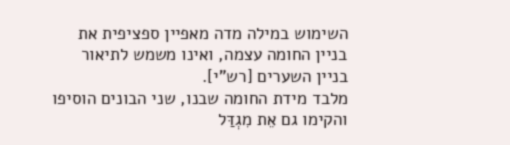השימוש במילה מדה מאפיין ספציפית את בניין החומה עצמה, ואינו משמש לתיאור בניין השערים [רש"י].
מלבד מידת החומה שבנו, שני הבונים הוסיפו והקימו גם אֵת מִגְדַּל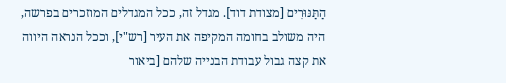הַתַּנּוּרִים [מצודת דוד]. מגדל זה, ככל המגדלים המוזכרים בפרשה, היה משולב בחומה המקיפה את העיר [רש"י], וככל הנראה היווה את קצה גבול עבודת הבנייה שלהם [ביאור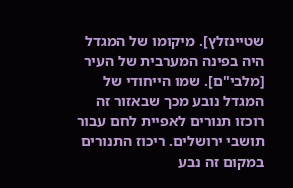שטיינזלץ]. מיקומו של המגדל היה בפינה המערבית של העיר [מלבי"ם]. שמו הייחודי של המגדל נובע מכך שבאזור זה רוכזו תנורים לאפיית לחם עבור תושבי ירושלים. ריכוז התנורים במקום זה נבע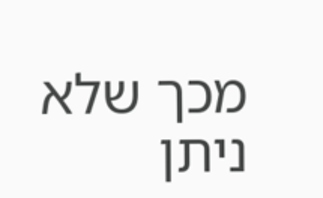מכך שלא ניתן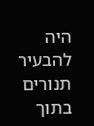היה להבעיר תנורים בתוך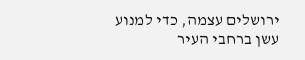ירושלים עצמה, כדי למנוע עשן ברחבי העיר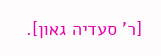[ר' סעדיה גאון].